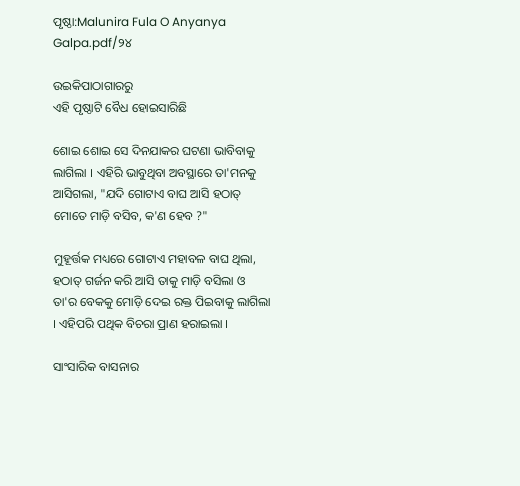ପୃଷ୍ଠା:Malunira Fula O Anyanya Galpa.pdf/୨୪

ଉଇକିପାଠାଗାର‌ରୁ
ଏହି ପୃଷ୍ଠାଟି ବୈଧ ହୋଇସାରିଛି

ଶୋଇ ଶୋଇ ସେ ଦିନଯାକର ଘଟଣା ଭାବିବାକୁ ଲାଗିଲା । ଏହିରି ଭାବୁଥିବା ଅବସ୍ଥାରେ ତା'ମନକୁ ଆସିଗଲା, "ଯଦି ଗୋଟାଏ ବାଘ ଆସି ହଠାତ୍ ମୋତେ ମାଡ଼ି ବସିବ, କ'ଣ ହେବ ?"

ମୁହୂର୍ତ୍ତକ ମଧ୍ୟରେ ଗୋଟାଏ ମହାବଳ ବାଘ ଥିଲା, ହଠାତ୍ ଗର୍ଜନ କରି ଆସି ତାକୁ ମାଡ଼ି ବସିଲା ଓ ତା'ର ବେକକୁ ମୋଡ଼ି ଦେଇ ରକ୍ତ ପିଇବାକୁ ଲାଗିଲା । ଏହିପରି ପଥିକ ବିଚରା ପ୍ରାଣ ହରାଇଲା ।

ସାଂସାରିକ ବାସନାର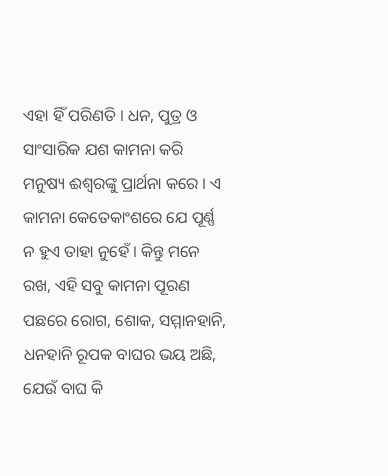ଏହା ହିଁ ପରିଣତି । ଧନ, ପୁତ୍ର ଓ ସାଂସାରିକ ଯଶ କାମନା କରି ମନୁଷ୍ୟ ଈଶ୍ୱରଙ୍କୁ ପ୍ରାର୍ଥନା କରେ । ଏ କାମନା କେତେକାଂଶରେ ଯେ ପୂର୍ଣ୍ଣ ନ ହୁଏ ତାହା ନୁହେଁ । କିନ୍ତୁ ମନେ ରଖ, ଏହି ସବୁ କାମନା ପୂରଣ ପଛରେ ରୋଗ, ଶୋକ, ସମ୍ମାନହାନି, ଧନହାନି ରୂପକ ବାଘର ଭୟ ଅଛି, ଯେଉଁ ବାଘ କି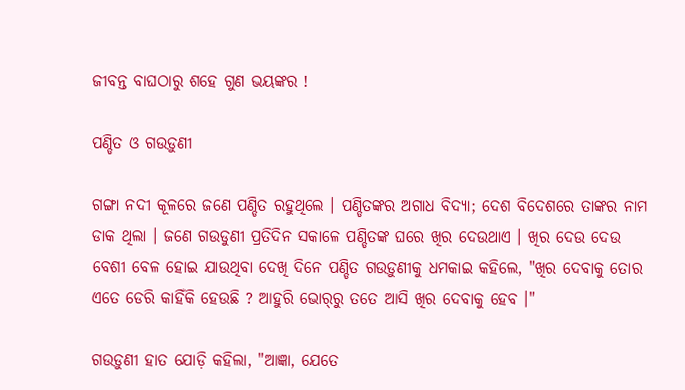ଜୀବନ୍ତ ବାଘଠାରୁ ଶହେ ଗୁଣ ଭୟଙ୍କର !

ପଣ୍ଡିତ ଓ ଗଉଡ଼ୁଣୀ

ଗଙ୍ଗା ନଦୀ କୂଳରେ ଜଣେ ପଣ୍ଡିତ ରହୁଥିଲେ । ପଣ୍ଡିତଙ୍କର ଅଗାଧ ବିଦ୍ୟା; ଦେଶ ବିଦେଶରେ ତାଙ୍କର ନାମ ଡାକ ଥିଲା । ଜଣେ ଗଉଡୁଣୀ ପ୍ରତିଦିନ ସକାଳେ ପଣ୍ଡିତଙ୍କ ଘରେ ଖିର ଦେଉଥାଏ । ଖିର ଦେଉ ଦେଉ ବେଶୀ ବେଳ ହୋଇ ଯାଉଥିବା ଦେଖି ଦିନେ ପଣ୍ଡିତ ଗଉଡ଼ୁଣୀକୁ ଧମକାଇ କହିଲେ, "ଖିର ଦେବାକୁ ତୋର ଏତେ ଡେରି କାହିଁକି ହେଉଛି ? ଆହୁରି ଭୋର୍‌ରୁ ତତେ ଆସି ଖିର ଦେବାକୁ ହେବ ।"

ଗଉଡ଼ୁଣୀ ହାତ ଯୋଡ଼ି କହିଲା, "ଆଜ୍ଞା, ଯେତେ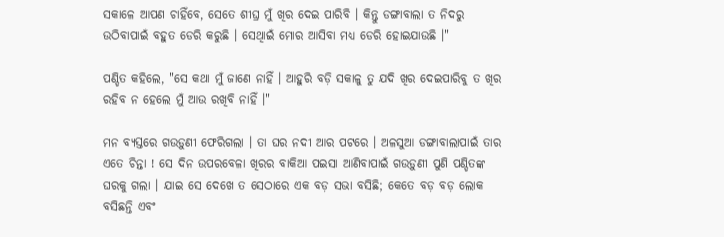ସକାଳେ ଆପଣ ଚାହିଁବେ, ସେତେ ଶୀଘ୍ର ମୁଁ ଖିର ଦେଇ ପାରିବି । କିନ୍ତୁ ଡଙ୍ଗାବାଲା ତ ନିଦରୁ ଉଠିବାପାଇଁ ବହୁତ ଡେରି କରୁଛି । ସେଥିାଇଁ ମୋର ଆସିବା ମଧ୍ୟ ଡେରି ହୋଇଯାଉଛି ।"

ପଣ୍ଡିତ କହିଲେ, "ସେ କଥା ମୁଁ ଜାଣେ ନାହିଁ । ଆହୁରି ବଡ଼ି ସକାଳୁ ତୁ ଯଦି ଖିର ଦେଇପାରିବୁ ତ ଖିର ରହିବ ନ ହେଲେ ମୁଁ ଆଉ ରଖିବି ନାହିଁ ।"

ମନ ବ୍ୟସ୍ତରେ ଗଉଡ଼ୁଣୀ ଫେରିଗଲା । ତା ଘର ନଦୀ ଆର ପଟରେ । ଅଳସୁଆ ଡଙ୍ଗାବାଲାପାଇଁ ତାର ଏତେ ଚିନ୍ତା ! ସେ ଦିନ ଉପରବେଳା ଖିରର ବାକିଆ ପଇସା ଆଣିବାପାଇଁ ଗଉଡ଼ୁଣୀ ପୁଣି ପଣ୍ଡିତଙ୍କ ଘରକୁ ଗଲା । ଯାଇ ସେ ଦେଖେ ତ ସେଠାରେ ଏକ ବଡ଼ ସଭା ବସିଛି; କେତେ ବଡ଼ ବଡ଼ ଲୋକ ବସିଛନ୍ତି ଏବଂ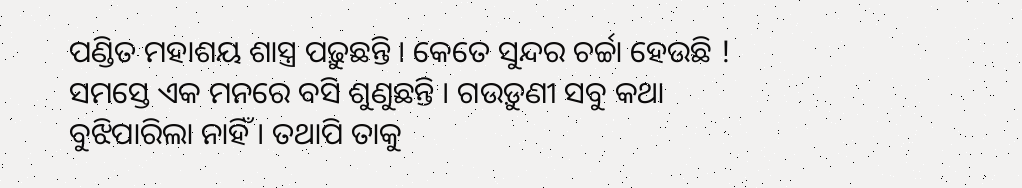ପଣ୍ଡିତ ମହାଶୟ ଶାସ୍ତ୍ର ପଢ଼ୁଛନ୍ତି । କେତେ ସୁନ୍ଦର ଚର୍ଚ୍ଚା ହେଉଛି ! ସମସ୍ତେ ଏକ ମନରେ ବସି ଶୁଣୁଛନ୍ତି । ଗଉଡ଼ୁଣୀ ସବୁ କଥା ବୁଝିପାରିଲା ନାହିଁ । ତଥାପି ତାକୁ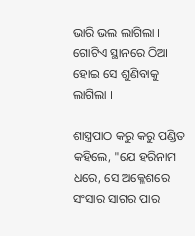ଭାରି ଭଲ ଲାଗିଲା । ଗୋଟିଏ ସ୍ଥାନରେ ଠିଆ ହୋଇ ସେ ଶୁଣିବାକୁ ଲାଗିଲା ।

ଶାସ୍ତ୍ରପାଠ କରୁ କରୁ ପଣ୍ଡିତ କହିଲେ, "ଯେ ହରିନାମ ଧରେ, ସେ ଅକ୍ଳେଶରେ ସଂସାର ସାଗର ପାର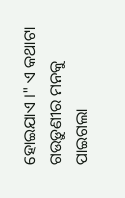ହୋଇଯାଏ ।" ଏ କଥାଟା ଗଉଡ଼ୁଣୀର ମନକୁ ପାଇଗଲା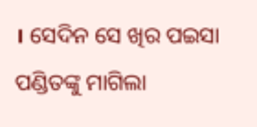। ସେଦିନ ସେ ଖିର ପଇସା ପଣ୍ଡିତଙ୍କୁ ମାଗିଲା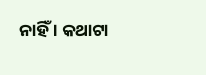ନାହିଁ । କଥାଟା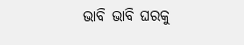ଭାବି ଭାବି ଘରକୁ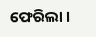ଫେରିଲା ।